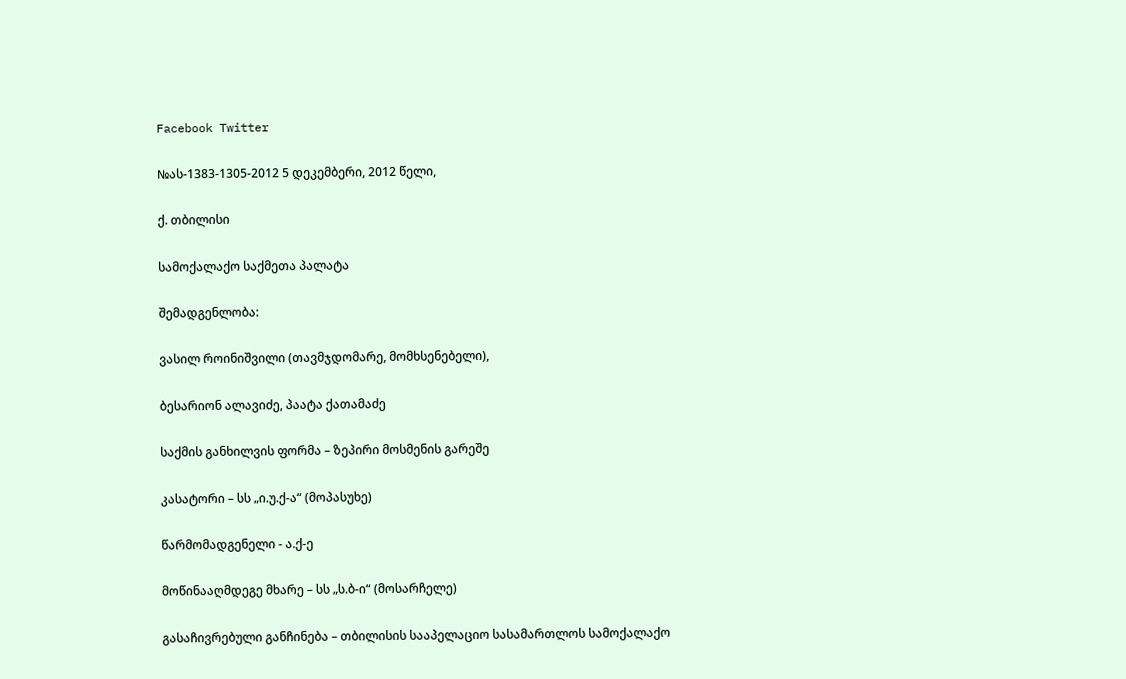Facebook Twitter

№ას-1383-1305-2012 5 დეკემბერი, 2012 წელი,

ქ. თბილისი

სამოქალაქო საქმეთა პალატა

შემადგენლობა:

ვასილ როინიშვილი (თავმჯდომარე, მომხსენებელი),

ბესარიონ ალავიძე, პაატა ქათამაძე

საქმის განხილვის ფორმა – ზეპირი მოსმენის გარეშე

კასატორი – სს „ი.უ.ქ-ა“ (მოპასუხე)

წარმომადგენელი - ა.ქ-ე

მოწინააღმდეგე მხარე – სს „ს.ბ-ი“ (მოსარჩელე)

გასაჩივრებული განჩინება – თბილისის სააპელაციო სასამართლოს სამოქალაქო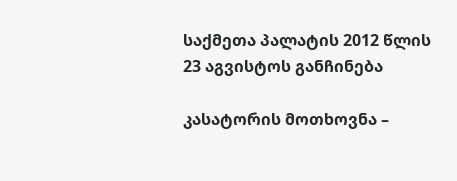საქმეთა პალატის 2012 წლის 23 აგვისტოს განჩინება

კასატორის მოთხოვნა –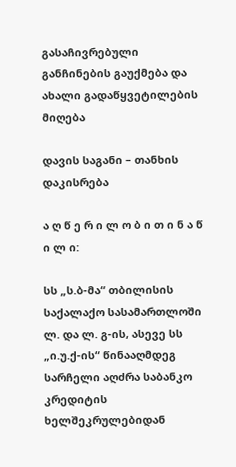გასაჩივრებული განჩინების გაუქმება და ახალი გადაწყვეტილების მიღება

დავის საგანი – თანხის დაკისრება

ა ღ წ ე რ ი ლ ო ბ ი თ ი ნ ა წ ი ლ ი:

სს „ს.ბ-მა“ თბილისის საქალაქო სასამართლოში ლ. და ლ. გ-ის, ასევე სს „ი.უ.ქ-ის“ წინააღმდეგ სარჩელი აღძრა საბანკო კრედიტის ხელშეკრულებიდან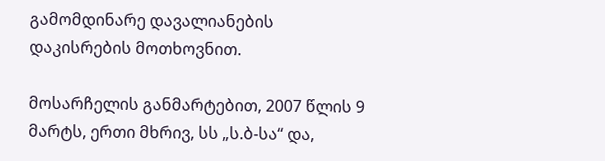გამომდინარე დავალიანების დაკისრების მოთხოვნით.

მოსარჩელის განმარტებით, 2007 წლის 9 მარტს, ერთი მხრივ, სს „ს.ბ-სა“ და,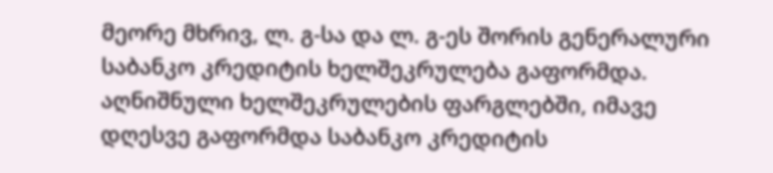მეორე მხრივ, ლ. გ-სა და ლ. გ-ეს შორის გენერალური საბანკო კრედიტის ხელშეკრულება გაფორმდა. აღნიშნული ხელშეკრულების ფარგლებში, იმავე დღესვე გაფორმდა საბანკო კრედიტის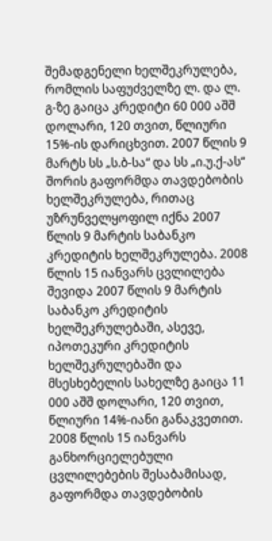შემადგენელი ხელშეკრულება, რომლის საფუძველზე ლ. და ლ. გ-ზე გაიცა კრედიტი 60 000 აშშ დოლარი, 120 თვით, წლიური 15%-ის დარიცხვით. 2007 წლის 9 მარტს სს „ს.ბ-სა“ და სს „ი.უ.ქ-ას“ შორის გაფორმდა თავდებობის ხელშეკრულება, რითაც უზრუნველყოფილ იქნა 2007 წლის 9 მარტის საბანკო კრედიტის ხელშეკრულება. 2008 წლის 15 იანვარს ცვლილება შევიდა 2007 წლის 9 მარტის საბანკო კრედიტის ხელშეკრულებაში, ასევე, იპოთეკური კრედიტის ხელშეკრულებაში და მსესხებელის სახელზე გაიცა 11 000 აშშ დოლარი, 120 თვით, წლიური 14%-იანი განაკვეთით. 2008 წლის 15 იანვარს განხორციელებული ცვლილებების შესაბამისად, გაფორმდა თავდებობის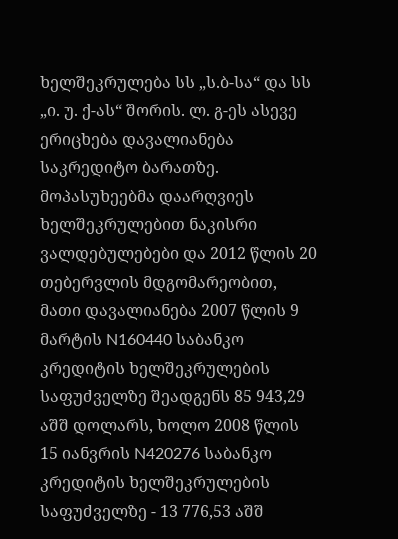ხელშეკრულება სს „ს.ბ-სა“ და სს „ი. უ. ქ-ას“ შორის. ლ. გ-ეს ასევე ერიცხება დავალიანება საკრედიტო ბარათზე. მოპასუხეებმა დაარღვიეს ხელშეკრულებით ნაკისრი ვალდებულებები და 2012 წლის 20 თებერვლის მდგომარეობით, მათი დავალიანება 2007 წლის 9 მარტის N160440 საბანკო კრედიტის ხელშეკრულების საფუძველზე შეადგენს 85 943,29 აშშ დოლარს, ხოლო 2008 წლის 15 იანვრის N420276 საბანკო კრედიტის ხელშეკრულების საფუძველზე - 13 776,53 აშშ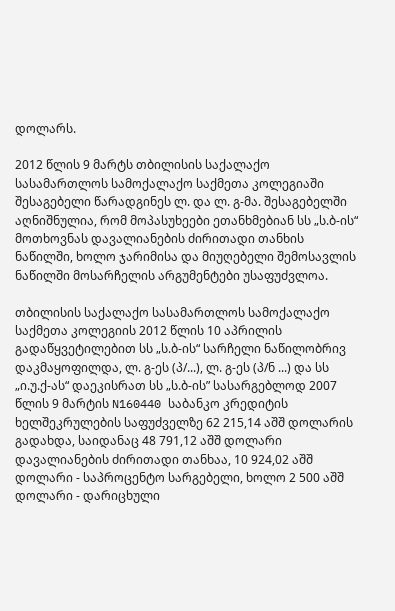დოლარს.

2012 წლის 9 მარტს თბილისის საქალაქო სასამართლოს სამოქალაქო საქმეთა კოლეგიაში შესაგებელი წარადგინეს ლ. და ლ. გ-მა. შესაგებელში აღნიშნულია, რომ მოპასუხეები ეთანხმებიან სს „ს.ბ-ის“ მოთხოვნას დავალიანების ძირითადი თანხის ნაწილში, ხოლო ჯარიმისა და მიუღებელი შემოსავლის ნაწილში მოსარჩელის არგუმენტები უსაფუძვლოა.

თბილისის საქალაქო სასამართლოს სამოქალაქო საქმეთა კოლეგიის 2012 წლის 10 აპრილის გადაწყვეტილებით სს „ს.ბ-ის“ სარჩელი ნაწილობრივ დაკმაყოფილდა, ლ. გ-ეს (პ/...), ლ. გ-ეს (პ/ნ ...) და სს „ი.უ.ქ-ას“ დაეკისრათ სს „ს.ბ-ის” სასარგებლოდ 2007 წლის 9 მარტის N160440 საბანკო კრედიტის ხელშეკრულების საფუძველზე 62 215,14 აშშ დოლარის გადახდა, საიდანაც 48 791,12 აშშ დოლარი დავალიანების ძირითადი თანხაა, 10 924,02 აშშ დოლარი - საპროცენტო სარგებელი, ხოლო 2 500 აშშ დოლარი - დარიცხული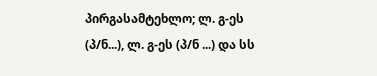პირგასამტეხლო; ლ. გ-ეს (პ/ნ...), ლ. გ-ეს (პ/ნ ...) და სს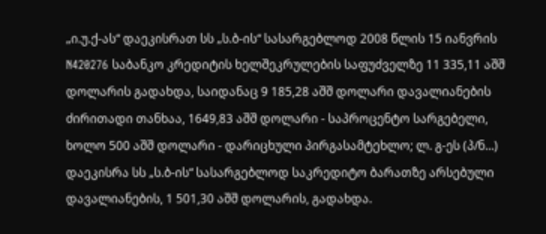„ი.უ.ქ-ას“ დაეკისრათ სს „ს.ბ-ის“ სასარგებლოდ 2008 წლის 15 იანვრის N420276 საბანკო კრედიტის ხელშეკრულების საფუძველზე 11 335,11 აშშ დოლარის გადახდა, საიდანაც 9 185,28 აშშ დოლარი დავალიანების ძირითადი თანხაა, 1649,83 აშშ დოლარი - საპროცენტო სარგებელი, ხოლო 500 აშშ დოლარი - დარიცხული პირგასამტეხლო; ლ. გ-ეს (პ/ნ...) დაეკისრა სს „ს.ბ-ის“ სასარგებლოდ საკრედიტო ბარათზე არსებული დავალიანების, 1 501,30 აშშ დოლარის, გადახდა.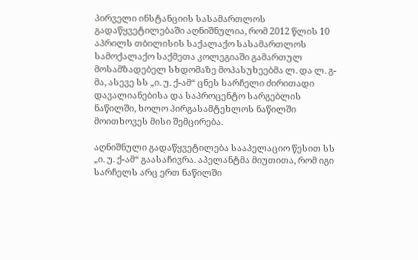პირველი ინსტანციის სასამართლოს გადაწყვეტილებაში აღნიშნულია, რომ 2012 წლის 10 აპრილს თბილისის საქალაქო სასამართლოს სამოქალაქო საქმეთა კოლეგიაში გამართულ მოსამზადებელ სხდომაზე მოპასუხეებმა ლ. და ლ. გ-მა, ასევე სს „ი. უ. ქ-ამ“ ცნეს სარჩელი ძირითადი დავალიანებისა და საპროცენტო სარგებლის ნაწილში, ხოლო პირგასამტეხლოს ნაწილში მოითხოვეს მისი შემცირება.

აღნიშნული გადაწყვეტილება სააპელაციო წესით სს „ი. უ. ქ-ამ“ გაასაჩივრა. აპელანტმა მიუთითა, რომ იგი სარჩელს არც ერთ ნაწილში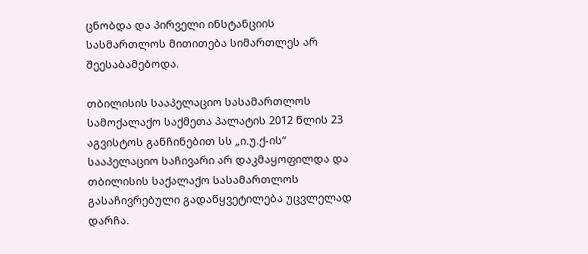ცნობდა და პირველი ინსტანციის სასმართლოს მითითება სიმართლეს არ შეესაბამებოდა.

თბილისის სააპელაციო სასამართლოს სამოქალაქო საქმეთა პალატის 2012 წლის 23 აგვისტოს განჩინებით სს „ი.უ.ქ-ის“ სააპელაციო საჩივარი არ დაკმაყოფილდა და თბილისის საქალაქო სასამართლოს გასაჩივრებული გადაწყვეტილება უცვლელად დარჩა.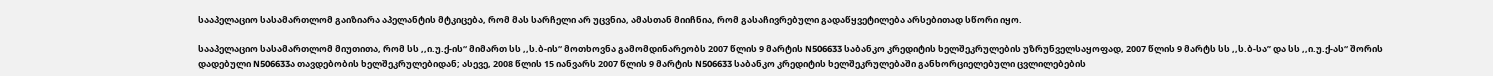სააპელაციო სასამართლომ გაიზიარა აპელანტის მტკიცება, რომ მას სარჩელი არ უცვნია, ამასთან მიიჩნია, რომ გასაჩივრებული გადაწყვეტილება არსებითად სწორი იყო.

სააპელაციო სასამართლომ მიუთითა, რომ სს ,,ი.უ.ქ-ის“ მიმართ სს ,,ს.ბ-ის“ მოთხოვნა გამომდინარეობს 2007 წლის 9 მარტის N506633 საბანკო კრედიტის ხელშეკრულების უზრუნველსაყოფად, 2007 წლის 9 მარტს სს ,,ს.ბ-სა’’ და სს ,,ი.უ.ქ-ას“ შორის დადებული N506633ა თავდებობის ხელშეკრულებიდან; ასევე, 2008 წლის 15 იანვარს 2007 წლის 9 მარტის N506633 საბანკო კრედიტის ხელშეკრულებაში განხორციელებული ცვლილებების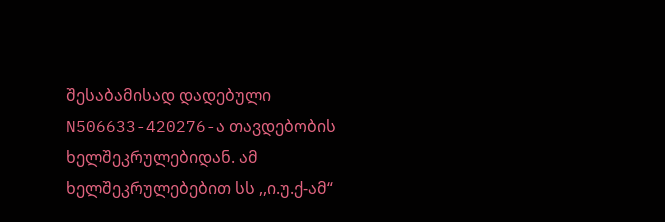შესაბამისად დადებული N506633-420276-ა თავდებობის ხელშეკრულებიდან. ამ ხელშეკრულებებით სს ,,ი.უ.ქ-ამ“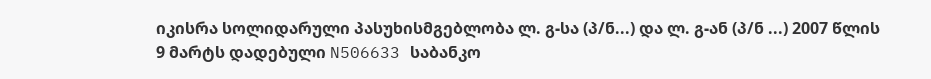იკისრა სოლიდარული პასუხისმგებლობა ლ. გ-სა (პ/ნ...) და ლ. გ-ან (პ/ნ ...) 2007 წლის 9 მარტს დადებული N506633 საბანკო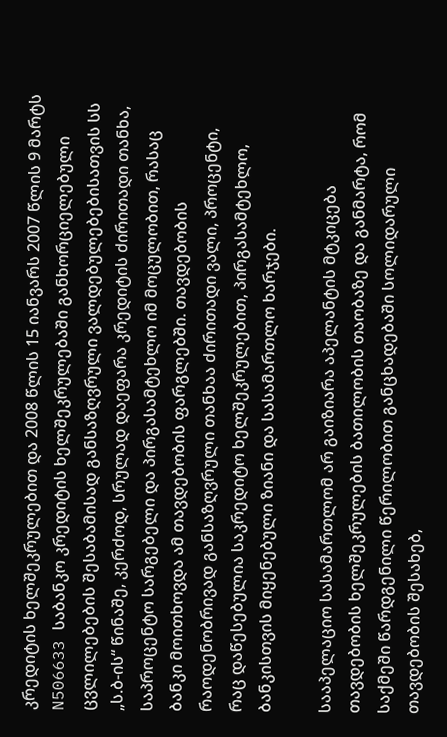კრედიტის ხელშეკრულებით და 2008 წლის 15 იანვარს 2007 წლის 9 მარტს N506633 საბანკო კრედიტის ხელშეკრულებაში განხორციელებული ცვლილებების შესაბამისად განსაზღვრული ვალდებულებებისათვის სს „ს.ბ-ის“ წინაშე, კერძოდ, სრულად დაეფარა კრედიტის ძირითადი თანხა, საპროცენტო სარგებელი და პირგასამტეხლო იმ მოცულობით, რასაც ბანკი მოითხოვდა ამ თავდებობის ფარგლებში. თავდებობის რაოდენობრივად განსაზღვრული თანხაა ძირითადი ვალი, პროცენტი, რაც დაწესებულია საკრედიტო ხელშეკრულებით, პირგასამტეხლო, ბანკისთვის მიყენებული ზიანი და სასამართლო ხარჯები.

სააპელაციო სასამართლომ არ გაიზიარა აპელანტის მტკიცება თავდებობის ხელშეკრულების ბათილობის თაობაზე და განმარტა, რომ საქმეში წარდგენილი წერილობით განცხადებაში სოლიდარული თავდებობის შესახებ,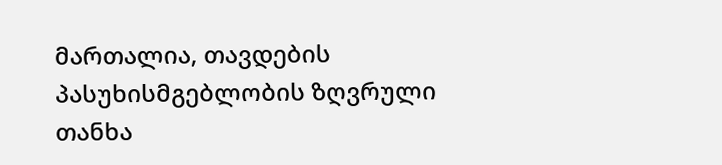მართალია, თავდების პასუხისმგებლობის ზღვრული თანხა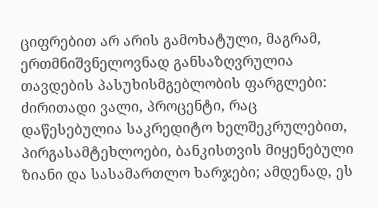ციფრებით არ არის გამოხატული, მაგრამ, ერთმნიშვნელოვნად განსაზღვრულია თავდების პასუხისმგებლობის ფარგლები: ძირითადი ვალი, პროცენტი, რაც დაწესებულია საკრედიტო ხელშეკრულებით, პირგასამტეხლოები, ბანკისთვის მიყენებული ზიანი და სასამართლო ხარჯები; ამდენად, ეს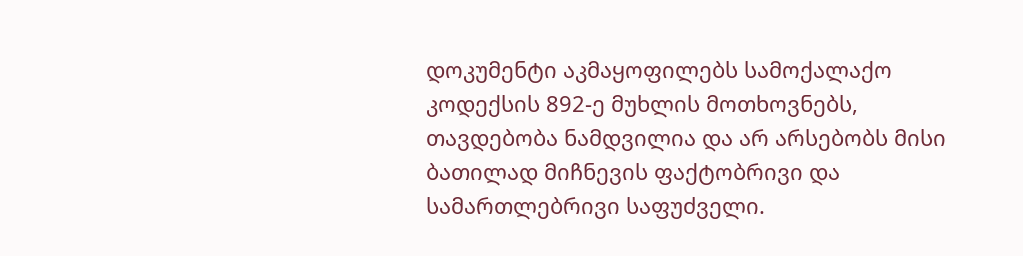დოკუმენტი აკმაყოფილებს სამოქალაქო კოდექსის 892-ე მუხლის მოთხოვნებს, თავდებობა ნამდვილია და არ არსებობს მისი ბათილად მიჩნევის ფაქტობრივი და სამართლებრივი საფუძველი.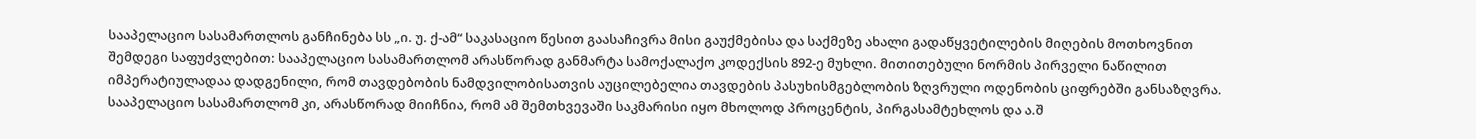სააპელაციო სასამართლოს განჩინება სს „ი. უ. ქ-ამ“ საკასაციო წესით გაასაჩივრა მისი გაუქმებისა და საქმეზე ახალი გადაწყვეტილების მიღების მოთხოვნით შემდეგი საფუძვლებით: სააპელაციო სასამართლომ არასწორად განმარტა სამოქალაქო კოდექსის 892-ე მუხლი. მითითებული ნორმის პირველი ნაწილით იმპერატიულადაა დადგენილი, რომ თავდებობის ნამდვილობისათვის აუცილებელია თავდების პასუხისმგებლობის ზღვრული ოდენობის ციფრებში განსაზღვრა. სააპელაციო სასამართლომ კი, არასწორად მიიჩნია, რომ ამ შემთხვევაში საკმარისი იყო მხოლოდ პროცენტის, პირგასამტეხლოს და ა.შ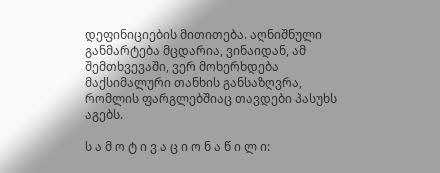დეფინიციების მითითება. აღნიშნული განმარტება მცდარია, ვინაიდან, ამ შემთხვევაში, ვერ მოხერხდება მაქსიმალური თანხის განსაზღვრა, რომლის ფარგლებშიაც თავდები პასუხს აგებს.

ს ა მ ო ტ ი ვ ა ც ი ო ნ ა წ ი ლ ი: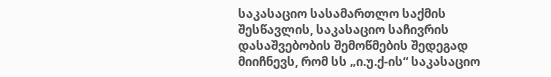საკასაციო სასამართლო საქმის შესწავლის, საკასაციო საჩივრის დასაშვებობის შემოწმების შედეგად მიიჩნევს, რომ სს „ი.უ.ქ-ის“ საკასაციო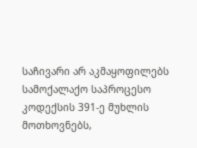საჩივარი არ აკმაყოფილებს სამოქალაქო საპროცესო კოდექსის 391-ე მუხლის მოთხოვნებს,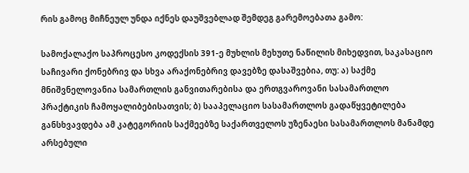რის გამოც მიჩნეულ უნდა იქნეს დაუშვებლად შემდეგ გარემოებათა გამო:

სამოქალაქო საპროცესო კოდექსის 391-ე მუხლის მეხუთე ნაწილის მიხედვით, საკასაციო საჩივარი ქონებრივ და სხვა არაქონებრივ დავებზე დასაშვებია, თუ: ა) საქმე მნიშვნელოვანია სამართლის განვითარებისა და ერთგვაროვანი სასამართლო პრაქტიკის ჩამოყალიბებისათვის; ბ) სააპელაციო სასამართლოს გადაწყვეტილება განსხვავდება ამ კატეგორიის საქმეებზე საქართველოს უზენაესი სასამართლოს მანამდე არსებული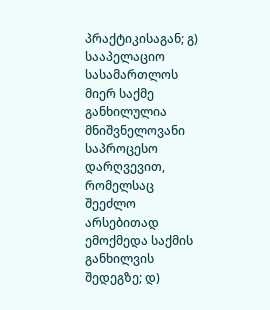პრაქტიკისაგან; გ) სააპელაციო სასამართლოს მიერ საქმე განხილულია მნიშვნელოვანი საპროცესო დარღვევით, რომელსაც შეეძლო არსებითად ემოქმედა საქმის განხილვის შედეგზე; დ)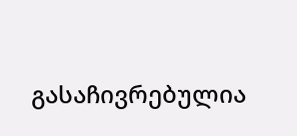გასაჩივრებულია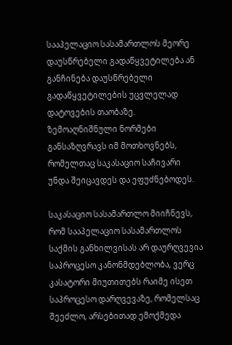სააპელაციო სასამართლოს მეორე დაუსწრებელი გადაწყვეტილება ან განჩინება დაუსწრებელი გადაწყვეტილების უცვლელად დატოვების თაობაზე. ზემოაღნიშნული ნორმები განსაზღვრავს იმ მოთხოვნებს, რომელთაც საკასაციო საჩივარი უნდა შეიცავდეს და ეფუძნებოდეს.

საკასაციო სასამართლო მიიჩნევს, რომ სააპელაციო სასამართლოს საქმის განხილვისას არ დაურღვევია საპროცესო კანონმდებლობა, ვერც კასატორი მიუთითებს რაიმე ისეთ საპროცესო დარღვევაზე, რომელსაც შეეძლო, არსებითად ემოქმედა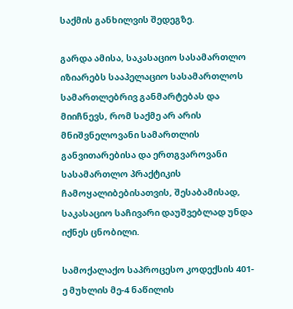საქმის განხილვის შედეგზე.

გარდა ამისა, საკასაციო სასამართლო იზიარებს სააპელაციო სასამართლოს სამართლებრივ განმარტებას და მიიჩნევს, რომ საქმე არ არის მნიშვნელოვანი სამართლის განვითარებისა და ერთგვაროვანი სასამართლო პრაქტიკის ჩამოყალიბებისათვის, შესაბამისად, საკასაციო საჩივარი დაუშვებლად უნდა იქნეს ცნობილი.

სამოქალაქო საპროცესო კოდექსის 401-ე მუხლის მე-4 ნაწილის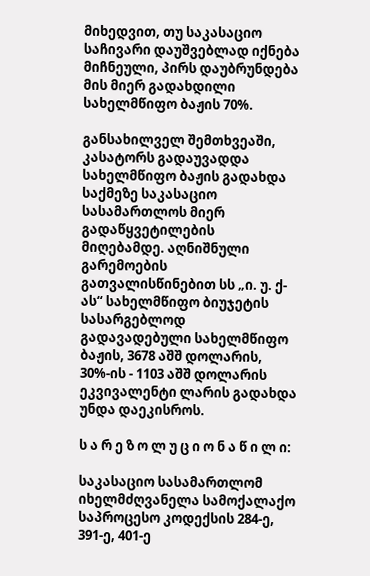მიხედვით, თუ საკასაციო საჩივარი დაუშვებლად იქნება მიჩნეული, პირს დაუბრუნდება მის მიერ გადახდილი სახელმწიფო ბაჟის 70%.

განსახილველ შემთხვეაში, კასატორს გადაუვადდა სახელმწიფო ბაჟის გადახდა საქმეზე საკასაციო სასამართლოს მიერ გადაწყვეტილების მიღებამდე. აღნიშნული გარემოების გათვალისწინებით სს „ი. უ. ქ-ას“ სახელმწიფო ბიუჯეტის სასარგებლოდ გადავადებული სახელმწიფო ბაჟის, 3678 აშშ დოლარის, 30%-ის - 1103 აშშ დოლარის ეკვივალენტი ლარის გადახდა უნდა დაეკისროს.

ს ა რ ე ზ ო ლ უ ც ი ო ნ ა წ ი ლ ი:

საკასაციო სასამართლომ იხელმძღვანელა სამოქალაქო საპროცესო კოდექსის 284-ე, 391-ე, 401-ე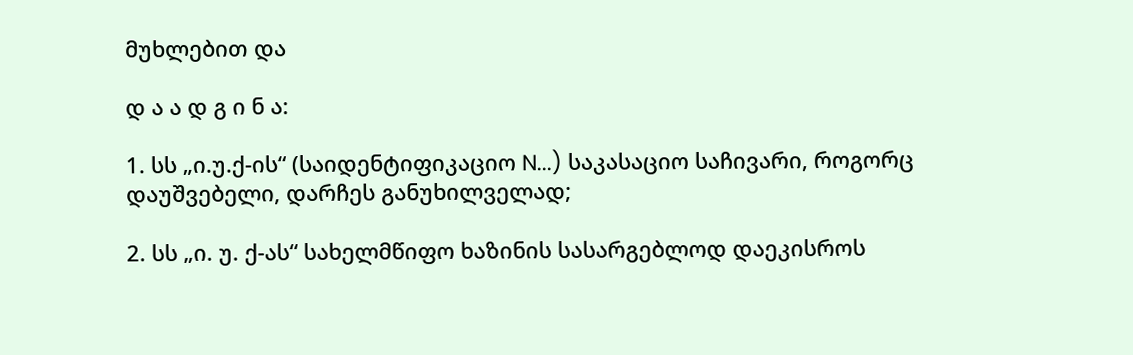მუხლებით და

დ ა ა დ გ ი ნ ა:

1. სს „ი.უ.ქ-ის“ (საიდენტიფიკაციო N...) საკასაციო საჩივარი, როგორც დაუშვებელი, დარჩეს განუხილველად;

2. სს „ი. უ. ქ-ას“ სახელმწიფო ხაზინის სასარგებლოდ დაეკისროს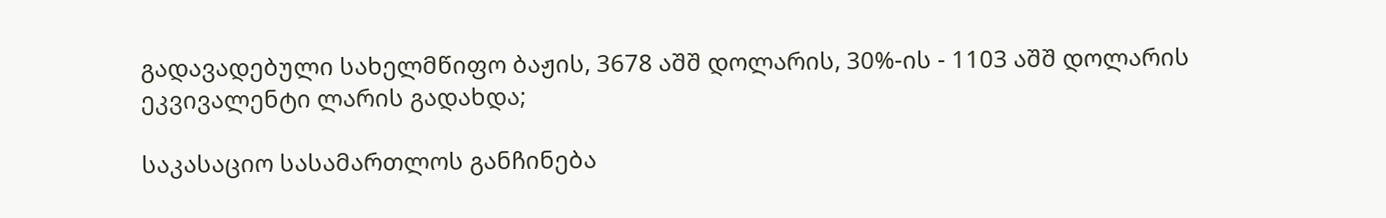გადავადებული სახელმწიფო ბაჟის, 3678 აშშ დოლარის, 30%-ის - 1103 აშშ დოლარის ეკვივალენტი ლარის გადახდა;

საკასაციო სასამართლოს განჩინება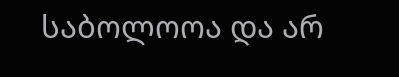საბოლოოა და არ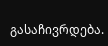გასაჩივრდება.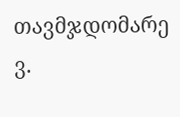თავმჯდომარე ვ.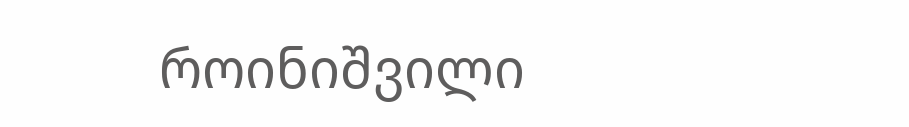როინიშვილი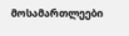მოსამართლეები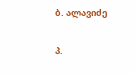ბ. ალავიძე

პ.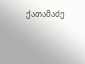ქათამაძე